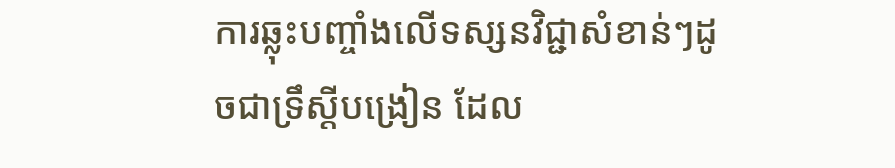ការឆ្លុះបញ្ចាំងលើទស្សនវិជ្ជាសំខាន់ៗដូចជាទ្រឹស្ដីបង្រៀន ដែល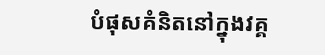បំផុសគំនិតនៅក្នុងវគ្គ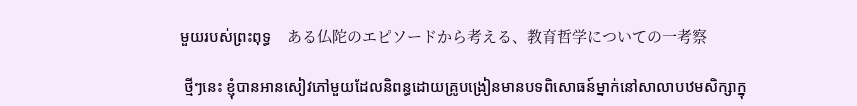មួយរបស់ព្រះពុទ្ធ    ある仏陀のエピソードから考える、教育哲学についての一考察

 ថ្មីៗនេះ ខ្ញុំបានអានសៀវភៅមួយដែលនិពន្ធដោយគ្រូបង្រៀនមានបទពិសោធន៍ម្នាក់នៅសាលាបឋមសិក្សាក្នុ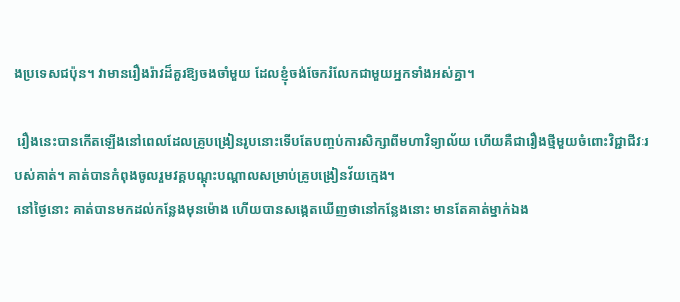ងប្រទេសជប៉ុន។ វាមានរឿងរ៉ាវដ៏គួរឱ្យចងចាំមួយ ដែលខ្ញុំចង់ចែករំលែកជាមួយអ្នកទាំងអស់គ្នា។

 រឿងនេះបានកើតឡើងនៅពេលដែលគ្រូបង្រៀនរូបនោះទើបតែបញ្ចប់ការសិក្សាពីមហាវិទ្យាល័យ ហើយគឺជារឿងថ្មីមួយចំពោះវិជ្ជាជីវៈរបស់គាត់។ គាត់បានកំពុងចូលរួមវគ្គបណ្តុះបណ្តាលសម្រាប់គ្រូបង្រៀនវ័យក្មេង។
 នៅថ្ងៃនោះ គាត់បានមកដល់កន្លែងមុនម៉ោង ហើយបានសង្កេតឃើញថានៅកន្លែងនោះ មានតែគាត់ម្នាក់ឯង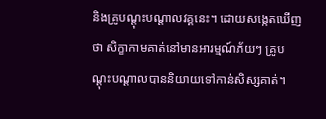និងគ្រូបណ្ដុះបណ្ដាលវគ្គនេះ។ ដោយសង្កេតឃើញថា សិក្ខាកាមគាត់នៅមានអារម្មណ៍ភ័យៗ គ្រូបណ្ដុះបណ្ដាលបាននិយាយទៅកាន់សិស្សគាត់។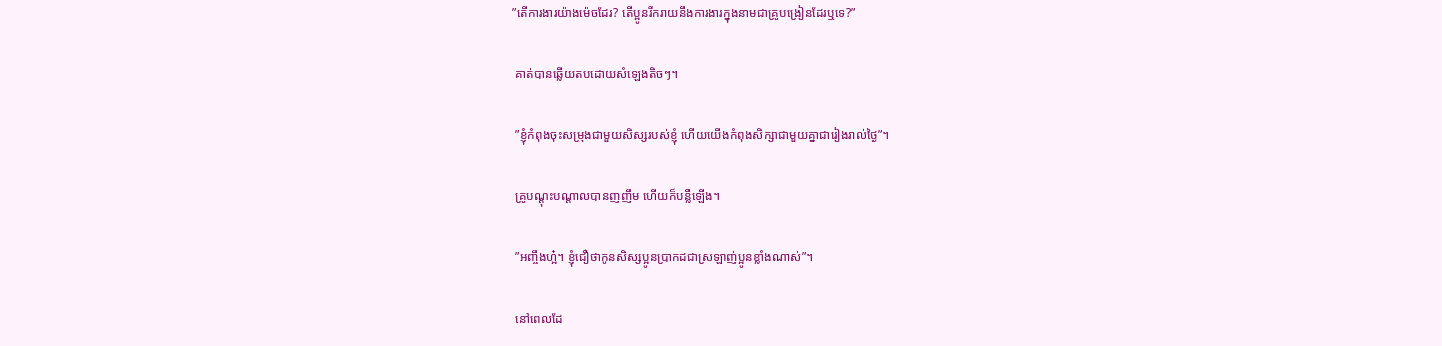”តើការងារយ៉ាងម៉េចដែរ? តើប្អូនរីករាយនឹងការងារក្នុងនាមជាគ្រូបង្រៀនដែរឬទេ?”

 គាត់បានឆ្លើយតបដោយសំឡេងតិចៗ។

 ”ខ្ញុំកំពុងចុះសម្រុងជាមួយសិស្សរបស់ខ្ញុំ ហើយយើងកំពុងសិក្សាជាមួយគ្នាជារៀងរាល់ថ្ងៃ”។

 គ្រូបណ្ដុះបណ្ដាលបានញញឹម ហើយក៏បន្លឺឡើង។

 ”អញ្ចឹងហ្អ៎។ ខ្ញុំជឿថាកូនសិស្សប្អូនប្រាកដជាស្រឡាញ់ប្អូនខ្លាំងណាស់”។

 នៅពេលដែ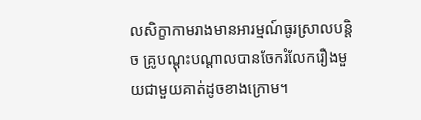លសិក្ខាកាមរាងមានអារម្មណ៍ធូរស្រាលបន្តិច គ្រូបណ្ដុះបណ្ដាលបានចែករំលែករឿងមួយជាមួយគាត់ដូចខាងក្រោម។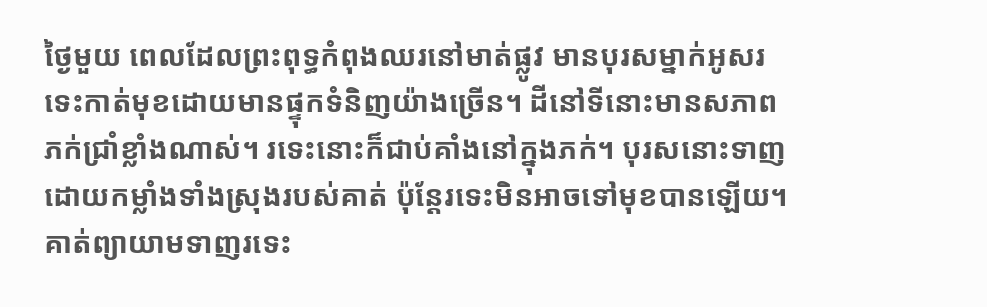ថ្ងៃមួយ ពេលដែលព្រះពុទ្ធកំពុងឈរនៅមាត់ផ្លូវ មានបុរសម្នាក់អូសរទេះកាត់មុខដោយមានផ្ទុកទំនិញយ៉ាងច្រើន។ ដីនៅទីនោះមានសភាពភក់ជ្រាំខ្លាំងណាស់។ រទេះនោះក៏ជាប់គាំងនៅក្នុងភក់។ បុរសនោះទាញដោយកម្លាំងទាំងស្រុងរបស់គាត់ ប៉ុន្តែរទេះមិនអាចទៅមុខបានឡើយ។ គាត់ព្យាយាមទាញរទេះ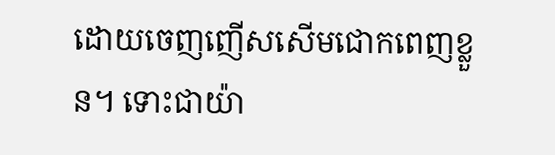ដោយចេញញើសសើមជោកពេញខ្លួន។ ទោះជាយ៉ា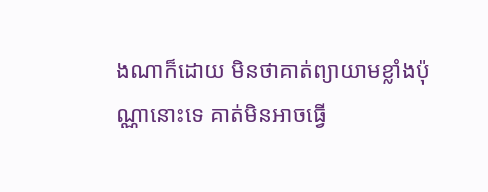ងណាក៏ដោយ មិនថាគាត់ព្យាយាមខ្លាំងប៉ុណ្ណានោះទេ គាត់មិនអាចធ្វើ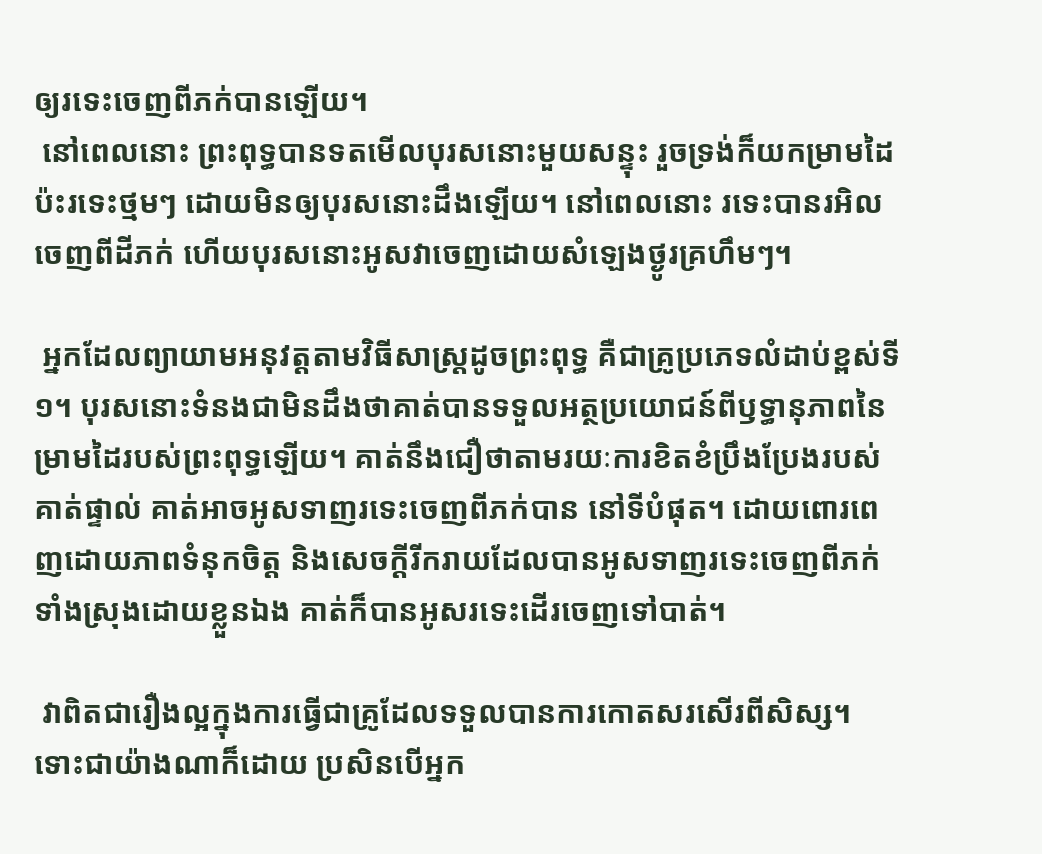ឲ្យរទេះចេញពីភក់បានឡើយ។
 នៅពេលនោះ ព្រះពុទ្ធបានទតមើលបុរសនោះមួយសន្ទុះ រួចទ្រង់ក៏យកម្រាមដៃប៉ះរទេះថ្មមៗ ដោយមិនឲ្យបុរសនោះដឹងឡើយ។ នៅពេលនោះ រទេះបានរអិលចេញពីដីភក់ ហើយបុរសនោះអូសវាចេញដោយសំឡេងថ្ងូរគ្រហឹមៗ។

 អ្នកដែលព្យាយាមអនុវត្តតាមវិធីសាស្រ្តដូចព្រះពុទ្ធ គឺជាគ្រូប្រភេទលំដាប់ខ្ពស់ទី១។ បុរសនោះទំនងជាមិនដឹងថាគាត់បានទទួលអត្ថប្រយោជន៍ពីឫទ្ធានុភាពនៃម្រាមដៃរបស់ព្រះពុទ្ធឡើយ។ គាត់នឹងជឿថាតាមរយៈការខិតខំប្រឹងប្រែងរបស់គាត់ផ្ទាល់ គាត់អាចអូសទាញរទេះចេញពីភក់បាន នៅទីបំផុត។ ដោយពោរពេញដោយភាពទំនុកចិត្ត និងសេចក្តីរីករាយដែលបានអូសទាញរទេះចេញពីភក់ទាំងស្រុងដោយខ្លួនឯង គាត់ក៏បានអូសរទេះដើរចេញទៅបាត់។

 វាពិតជារឿងល្អក្នុងការធ្វើជាគ្រូដែលទទួលបានការកោតសរសើរពីសិស្ស។ ទោះជាយ៉ាងណាក៏ដោយ ប្រសិនបើអ្នក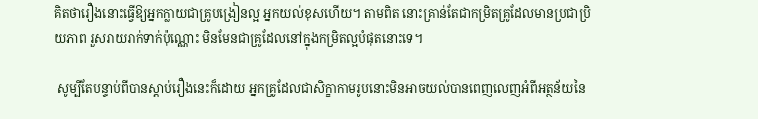គិតថារឿងនោះធ្វើឱ្យអ្នកក្លាយជាគ្រូបង្រៀនល្អ អ្នកយល់ខុសហើយ។ តាមពិត នោះគ្រាន់តែជាកម្រិតគ្រូដែលមានប្រជាប្រិយភាព រួសរាយរាក់ទាក់ប៉ុណ្ណោះ មិនមែនជាគ្រូដែលនៅក្នុងកម្រិតល្អបំផុតនោះទេ។

 សូម្បីតែបន្ទាប់ពីបានស្ដាប់រឿងនេះក៏ដោយ អ្នកគ្រូដែលជាសិក្ខាកាមរូបនោះមិនអាចយល់បានពេញលេញអំពីអត្ថន័យនៃ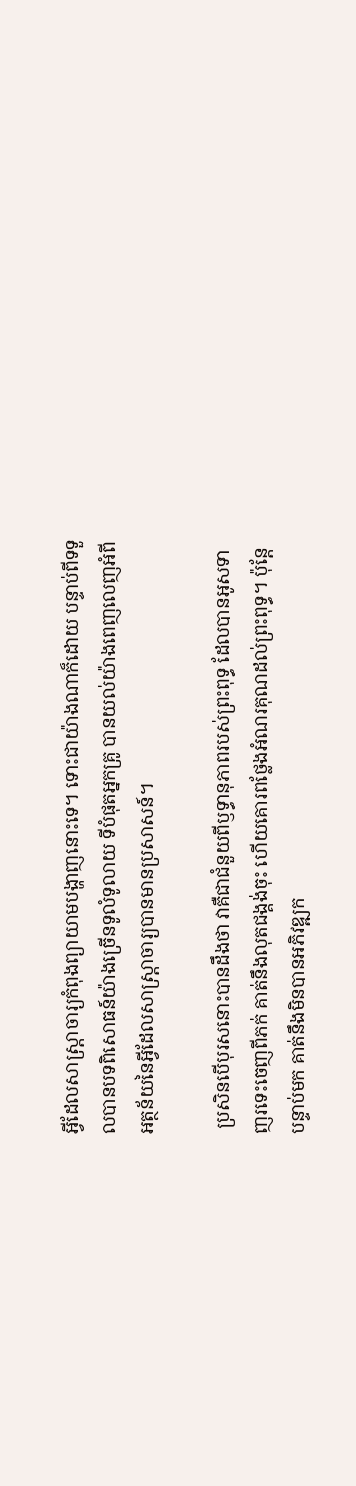អ្វីដែលសាស្ត្រាចារ្យកំពុងព្យាយាមបង្ហាញនោះទេ។ ទោះជាយ៉ាងណាក៏ដោយ បន្ទាប់ពីទទួលបានបទពិសោធន៍យ៉ាងច្រើនទូលំទូលាយ ទីបំផុតអ្នកគ្រូ បានយល់យ៉ាងពេញលេញអំពីអត្ថន័យនៃអ្វីដែលសាស្ត្រាចារ្យបានមានប្រសាសន៍។

 ប្រសិនបើបុរសនោះបានដឹងថា វាគឺជាជំនួយពីឫទ្ធានុភាពរបស់ព្រះពុទ្ធ ដែលបានអូសទាញរទេះចេញពីភក់ គាត់នឹងលុតជង្គង់ចុះ ហើយគោរពថ្លែងអំណរគុណដល់ព្រះពុទ្ធ។ ប៉ុន្តែបន្ទាប់មក គាត់នឹងមិនបានអភិវឌ្ឍក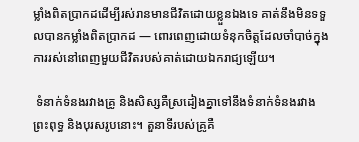ម្លាំងពិតប្រាកដដើម្បីរស់រានមានជីវិតដោយខ្លួនឯងទេ គាត់នឹងមិនទទួលបានកម្លាំងពិតប្រាកដ — ពោរពេញដោយទំនុកចិត្តដែលចាំបាច់ក្នុងការរស់នៅពេញមួយជីវិតរបស់គាត់ដោយឯករាជ្យឡើយ។

 ទំនាក់ទំនងរវាងគ្រូ និងសិស្សគឺស្រដៀងគ្នាទៅនឹងទំនាក់ទំនងរវាងព្រះពុទ្ធ និងបុរសរូបនោះ។ តួនាទីរបស់គ្រូគឺ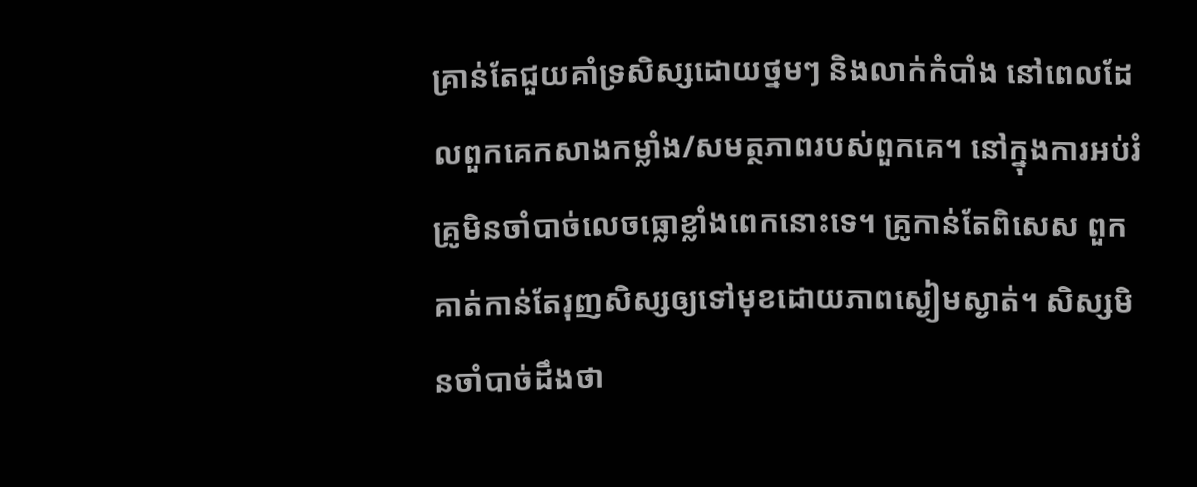គ្រាន់តែជួយគាំទ្រសិស្សដោយថ្នមៗ និងលាក់កំបាំង នៅពេលដែលពួកគេកសាងកម្លាំង/សមត្ថភាពរបស់ពួកគេ។ នៅក្នុងការអប់រំ គ្រូមិនចាំបាច់លេចធ្លោខ្លាំងពេកនោះទេ។ គ្រូកាន់តែពិសេស ពួកគាត់កាន់តែរុញសិស្សឲ្យទៅមុខដោយភាពស្ងៀមស្ងាត់។ សិស្សមិនចាំបាច់ដឹងថា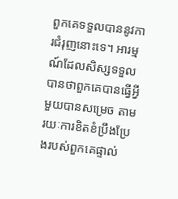ពួកគេទទួលបាននូវការជំរុញនោះទេ។ អារម្មណ៍ដែលសិស្សទទួលបានថាពួកគេបានធ្វើអ្វីមួយបានសម្រេច តាមរយៈការខិតខំប្រឹងប្រែងរបស់ពួកគេផ្ទាល់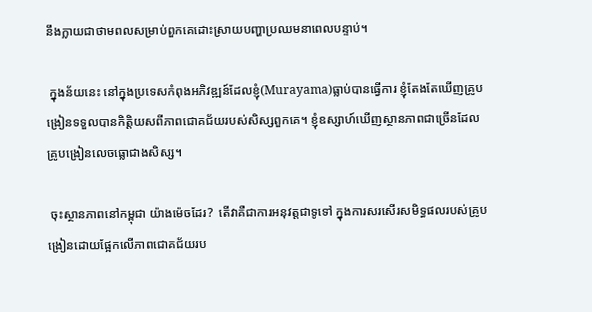នឹងក្លាយជាថាមពលសម្រាប់ពួកគេដោះស្រាយបញ្ហាប្រឈមនាពេលបន្ទាប់។

 ក្នុងន័យនេះ នៅក្នុងប្រទេសកំពុងអភិវឌ្ឍន៍ដែលខ្ញុំ(Murayama)ធ្លាប់បានធ្វើការ ខ្ញុំតែងតែឃើញគ្រូបង្រៀនទទួលបានកិត្តិយសពីភាពជោគជ័យរបស់សិស្សពួកគេ។ ខ្ញុំឧស្សាហ៍ឃើញស្ថានភាពជាច្រើនដែលគ្រូបង្រៀនលេចធ្លោជាងសិស្ស។

 ចុះស្ថានភាពនៅកម្ពុជា យ៉ាងម៉េចដែរ?  តើវាគឺជាការអនុវត្តជាទូទៅ ក្នុងការសរសើរសមិទ្ធផលរបស់គ្រូបង្រៀនដោយផ្អែកលើភាពជោគជ័យរប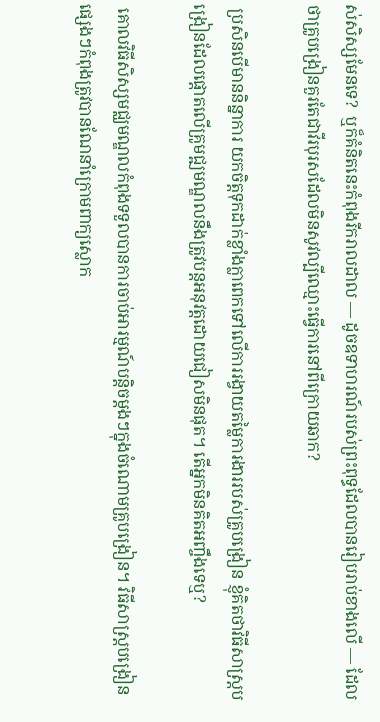ស់សិស្សមែនទេ?  ឬក៏គំនិតនេះកំពុងរីករាលដាល — ដូចឧទាហរណ៍របស់ព្រះពុទ្ធដែលបានរៀបរាប់ខាងលើ — ដែលថាគ្រូបង្រៀនគួរតែជាវីរបុរសដែលមិនសូវល្បីឈ្មោះធ្វើការនៅពីក្រោយឆាក?

 ប្រសិនបើមាននិន្នាការ យកចិត្តទុកដាក់ខ្លាំងក្លាពេកទៅលើការរង្វាយតម្លៃការងាររបស់គ្រូបង្រៀន ខ្ញុំគិតថាវិធីសាស្រ្តបង្រៀនដែលផ្តោតលើគ្រូមជ្ឍមណ្ឌលនឹងត្រូវបន្តអនុវត្តដោយជៀសមិនផុត។ តើអ្នកមិនគិតអញ្ចឹងទេឬ?

 គោលវិធីសិស្សមជ្ឈមណ្ឌលកំពុងទទួលបានការចាប់អារម្មណ៍បន្តិចម្តងៗក្នុងចំណោមគ្រូបង្រៀន។ វិធីសាស្រ្តបង្រៀនផ្សេងៗកំពុងត្រូវបានណែនាំក្រោមពាក្យស្លោក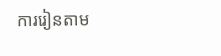ការរៀនតាម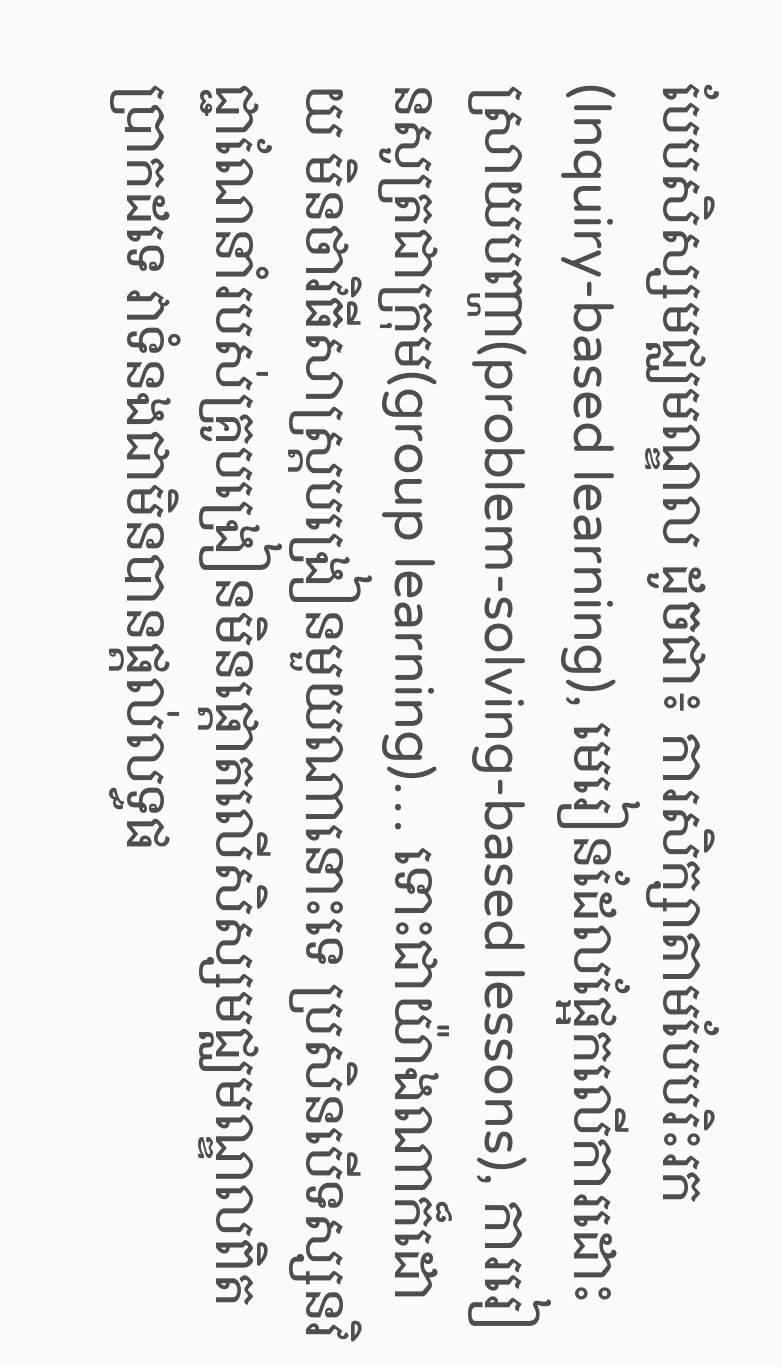បែបសិស្សមជ្ឈមណ្ឌល ដូចជា៖ ការសិក្សាតាមបែបរិះរក(Inquiry-based learning), មេរៀនដែលផ្អែកលើការដោះស្រាយបញ្ហា(problem-solving-based lessons), ការរៀនសូត្រជាក្រុម(group learning)… ទោះជាយ៉ាងណាក៏ដោយ មិនថាវិធីសាស្រ្តបង្រៀនមួយណានោះទេ ប្រសិនបើទស្សនវិជ្ជាណែនាំរបស់គ្រូបង្រៀនមិនផ្តោតលើសិស្សមជ្ឈមណ្ឌលពិតប្រាកដទេ វាទំនងជាមិនបានផ្តល់លទ្ធផ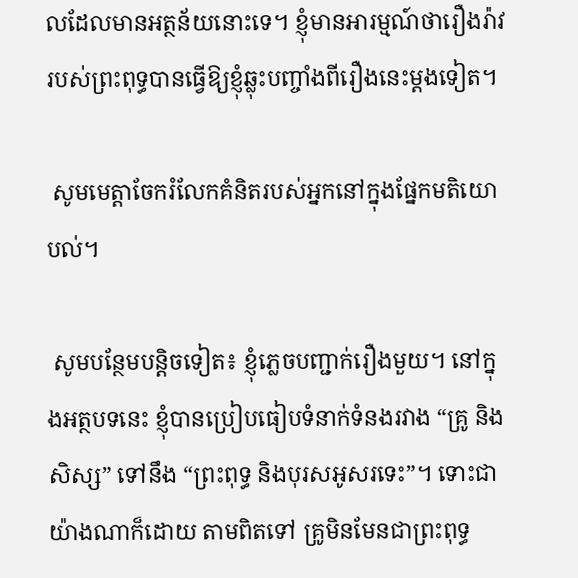លដែលមានអត្ថន័យនោះទេ។ ខ្ញុំមានអារម្មណ៍ថារឿងរ៉ាវរបស់ព្រះពុទ្ធបានធ្វើឱ្យខ្ញុំឆ្លុះបញ្ចាំងពីរឿងនេះម្តងទៀត។

 សូមមេត្តាចែករំលែកគំនិតរបស់អ្នកនៅក្នុងផ្នែកមតិយោបល់។

 សូមបន្ថែមបន្តិចទៀត៖ ខ្ញុំភ្លេចបញ្ជាក់រឿងមួយ។ នៅក្នុងអត្ថបទនេះ ខ្ញុំបានប្រៀបធៀបទំនាក់ទំនងរវាង “គ្រូ និងសិស្ស” ទៅនឹង “ព្រះពុទ្ធ និងបុរសអូសរទេះ”។ ទោះជាយ៉ាងណាក៏ដោយ តាមពិតទៅ គ្រូមិនមែនជាព្រះពុទ្ធ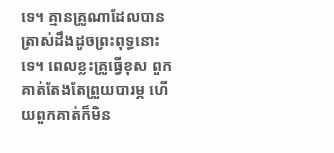ទេ។ គ្មានគ្រូណាដែលបានត្រាស់ដឹងដូចព្រះពុទ្ធនោះទេ។ ពេលខ្លះគ្រូធ្វើខុស ពួកគាត់តែងតែព្រួយបារម្ភ ហើយពួកគាត់ក៏មិន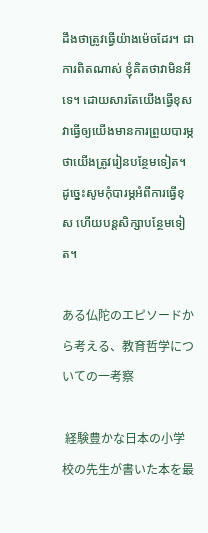ដឹងថាត្រូវធ្វើយ៉ាងម៉េចដែរ។ ជាការពិតណាស់ ខ្ញុំគិតថាវាមិនអីទេ។ ដោយសារតែយើងធ្វើខុស វាធ្វើឲ្យយើងមានការព្រួយបារម្ភថាយើងត្រូវរៀនបន្ថែមទៀត។ ដូច្នេះសូមកុំបារម្ភអំពីការធ្វើខុស ហើយបន្តសិក្សាបន្ថែមទៀត។

ある仏陀のエピソードから考える、教育哲学についての一考察

 経験豊かな日本の小学校の先生が書いた本を最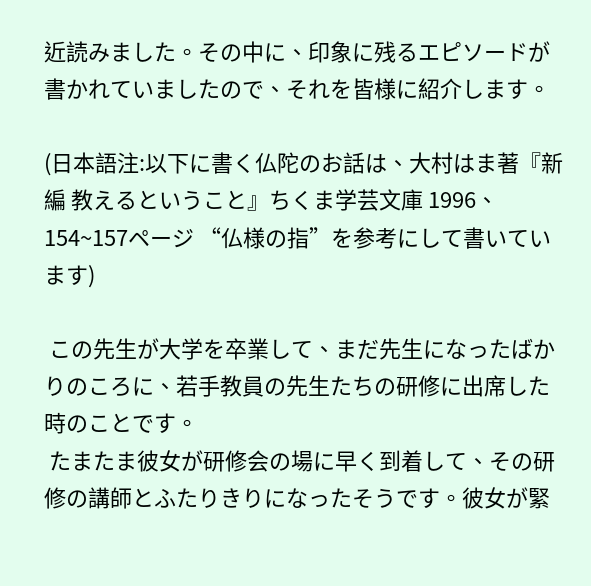近読みました。その中に、印象に残るエピソードが書かれていましたので、それを皆様に紹介します。

(日本語注:以下に書く仏陀のお話は、大村はま著『新編 教えるということ』ちくま学芸文庫 1996、154~157ページ “仏様の指”を参考にして書いています)

 この先生が大学を卒業して、まだ先生になったばかりのころに、若手教員の先生たちの研修に出席した時のことです。
 たまたま彼女が研修会の場に早く到着して、その研修の講師とふたりきりになったそうです。彼女が緊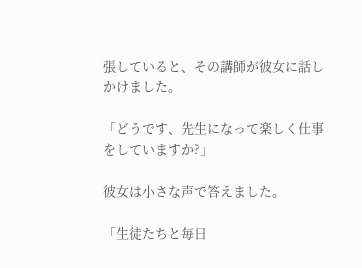張していると、その講師が彼女に話しかけました。

「どうです、先生になって楽しく仕事をしていますか?」

彼女は小さな声で答えました。

「生徒たちと毎日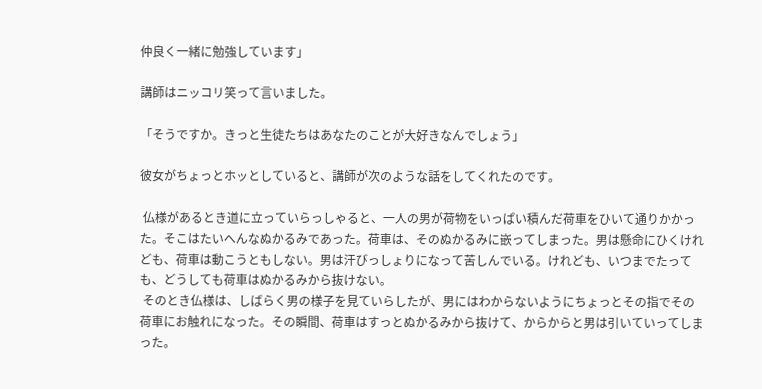仲良く一緒に勉強しています」

講師はニッコリ笑って言いました。

「そうですか。きっと生徒たちはあなたのことが大好きなんでしょう」

彼女がちょっとホッとしていると、講師が次のような話をしてくれたのです。

 仏様があるとき道に立っていらっしゃると、一人の男が荷物をいっぱい積んだ荷車をひいて通りかかった。そこはたいへんなぬかるみであった。荷車は、そのぬかるみに嵌ってしまった。男は懸命にひくけれども、荷車は動こうともしない。男は汗びっしょりになって苦しんでいる。けれども、いつまでたっても、どうしても荷車はぬかるみから抜けない。
 そのとき仏様は、しばらく男の様子を見ていらしたが、男にはわからないようにちょっとその指でその荷車にお触れになった。その瞬間、荷車はすっとぬかるみから抜けて、からからと男は引いていってしまった。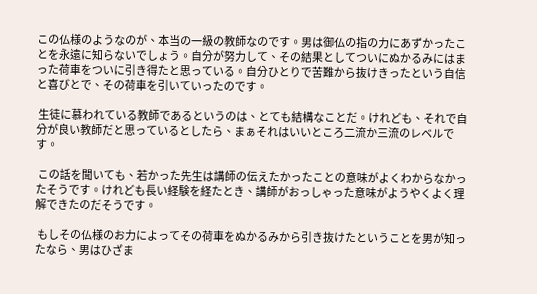この仏様のようなのが、本当の一級の教師なのです。男は御仏の指の力にあずかったことを永遠に知らないでしょう。自分が努力して、その結果としてついにぬかるみにはまった荷車をついに引き得たと思っている。自分ひとりで苦難から抜けきったという自信と喜びとで、その荷車を引いていったのです。

 生徒に慕われている教師であるというのは、とても結構なことだ。けれども、それで自分が良い教師だと思っているとしたら、まぁそれはいいところ二流か三流のレベルです。

 この話を聞いても、若かった先生は講師の伝えたかったことの意味がよくわからなかったそうです。けれども長い経験を経たとき、講師がおっしゃった意味がようやくよく理解できたのだそうです。

 もしその仏様のお力によってその荷車をぬかるみから引き抜けたということを男が知ったなら、男はひざま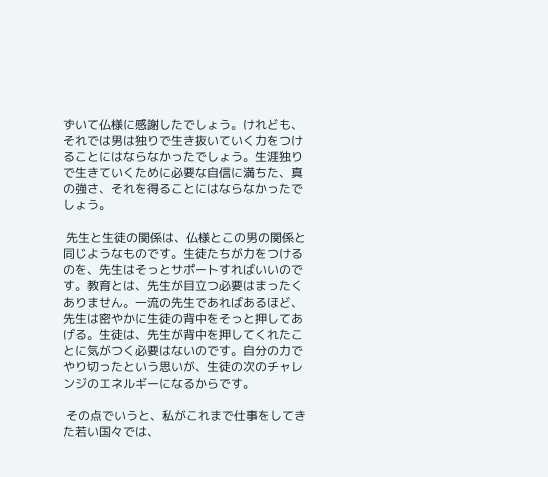ずいて仏様に感謝したでしょう。けれども、それでは男は独りで生き抜いていく力をつけることにはならなかったでしょう。生涯独りで生きていくために必要な自信に満ちた、真の強さ、それを得ることにはならなかったでしょう。

 先生と生徒の関係は、仏様とこの男の関係と同じようなものです。生徒たちが力をつけるのを、先生はそっとサポートすればいいのです。教育とは、先生が目立つ必要はまったくありません。一流の先生であればあるほど、先生は密やかに生徒の背中をそっと押してあげる。生徒は、先生が背中を押してくれたことに気がつく必要はないのです。自分の力でやり切ったという思いが、生徒の次のチャレンジのエネルギーになるからです。

 その点でいうと、私がこれまで仕事をしてきた若い国々では、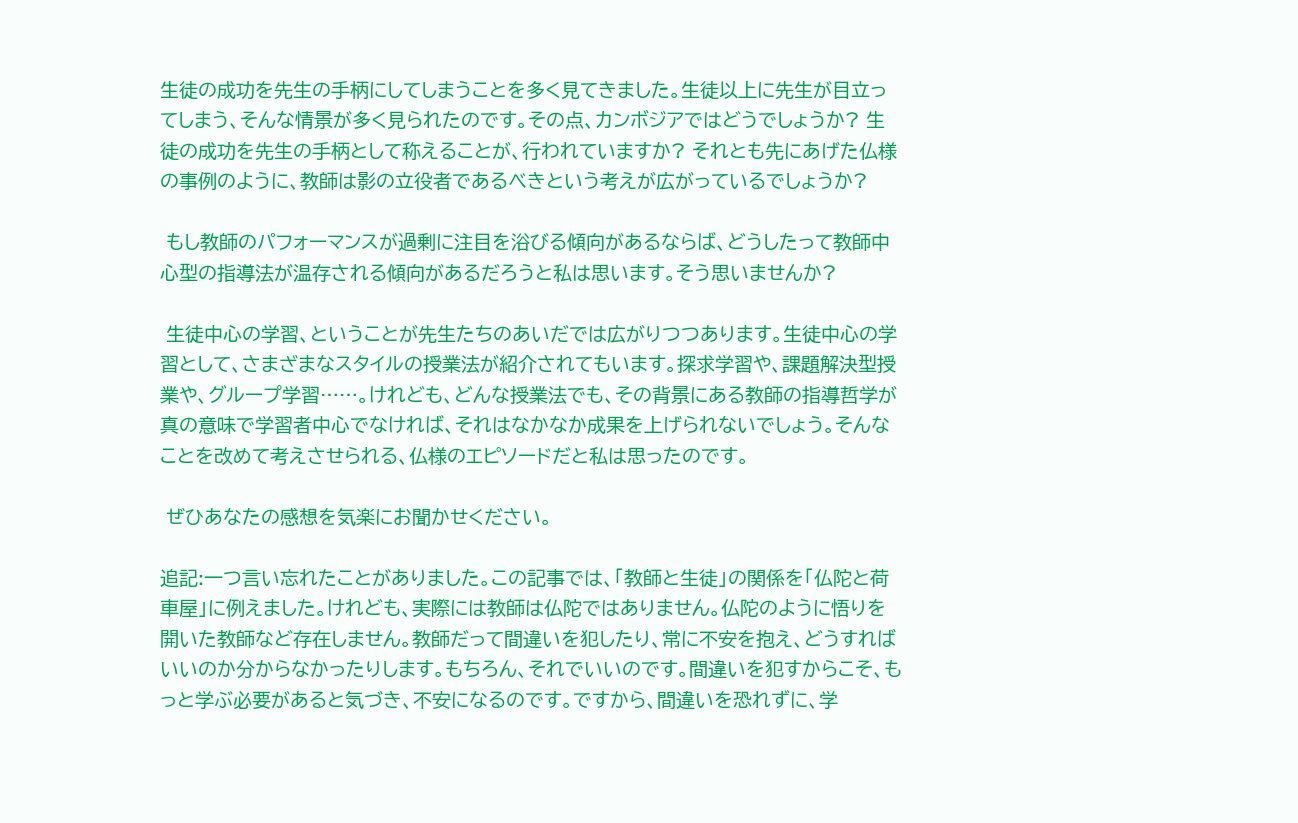生徒の成功を先生の手柄にしてしまうことを多く見てきました。生徒以上に先生が目立ってしまう、そんな情景が多く見られたのです。その点、カンボジアではどうでしょうか? 生徒の成功を先生の手柄として称えることが、行われていますか? それとも先にあげた仏様の事例のように、教師は影の立役者であるべきという考えが広がっているでしょうか?

 もし教師のパフォーマンスが過剰に注目を浴びる傾向があるならば、どうしたって教師中心型の指導法が温存される傾向があるだろうと私は思います。そう思いませんか?

 生徒中心の学習、ということが先生たちのあいだでは広がりつつあります。生徒中心の学習として、さまざまなスタイルの授業法が紹介されてもいます。探求学習や、課題解決型授業や、グループ学習……。けれども、どんな授業法でも、その背景にある教師の指導哲学が真の意味で学習者中心でなければ、それはなかなか成果を上げられないでしょう。そんなことを改めて考えさせられる、仏様のエピソードだと私は思ったのです。

 ぜひあなたの感想を気楽にお聞かせください。

追記:一つ言い忘れたことがありました。この記事では、「教師と生徒」の関係を「仏陀と荷車屋」に例えました。けれども、実際には教師は仏陀ではありません。仏陀のように悟りを開いた教師など存在しません。教師だって間違いを犯したり、常に不安を抱え、どうすればいいのか分からなかったりします。もちろん、それでいいのです。間違いを犯すからこそ、もっと学ぶ必要があると気づき、不安になるのです。ですから、間違いを恐れずに、学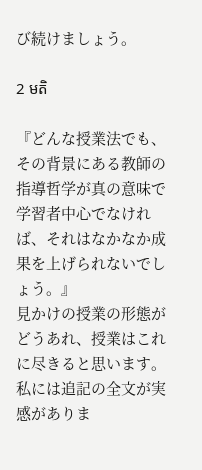び続けましょう。

2 មតិ

『どんな授業法でも、その背景にある教師の指導哲学が真の意味で学習者中心でなければ、それはなかなか成果を上げられないでしょう。』
見かけの授業の形態がどうあれ、授業はこれに尽きると思います。
私には追記の全文が実感がありま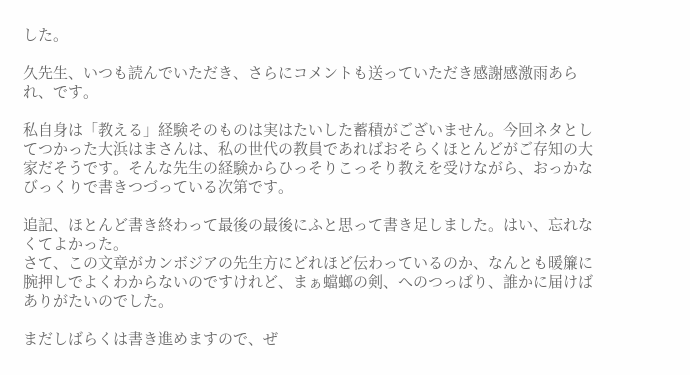した。

久先生、いつも読んでいただき、さらにコメントも送っていただき感謝感激雨あられ、です。

私自身は「教える」経験そのものは実はたいした蓄積がございません。今回ネタとしてつかった大浜はまさんは、私の世代の教員であればおそらくほとんどがご存知の大家だそうです。そんな先生の経験からひっそりこっそり教えを受けながら、おっかなびっくりで書きつづっている次第です。

追記、ほとんど書き終わって最後の最後にふと思って書き足しました。はい、忘れなくてよかった。
さて、この文章がカンボジアの先生方にどれほど伝わっているのか、なんとも暖簾に腕押しでよくわからないのですけれど、まぁ蟷螂の剣、へのつっぱり、誰かに届けばありがたいのでした。

まだしばらくは書き進めますので、ぜ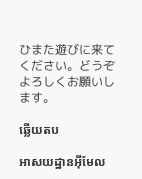ひまた遊びに来てください。どうぞよろしくお願いします。

ឆ្លើយតប

អាសយដ្ឋានអ៊ីមែល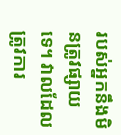របស់អ្នកនឹងមិនត្រូវផ្សាយទេ។ វាលដែលត្រូវការ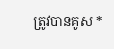ត្រូវបានគូស *